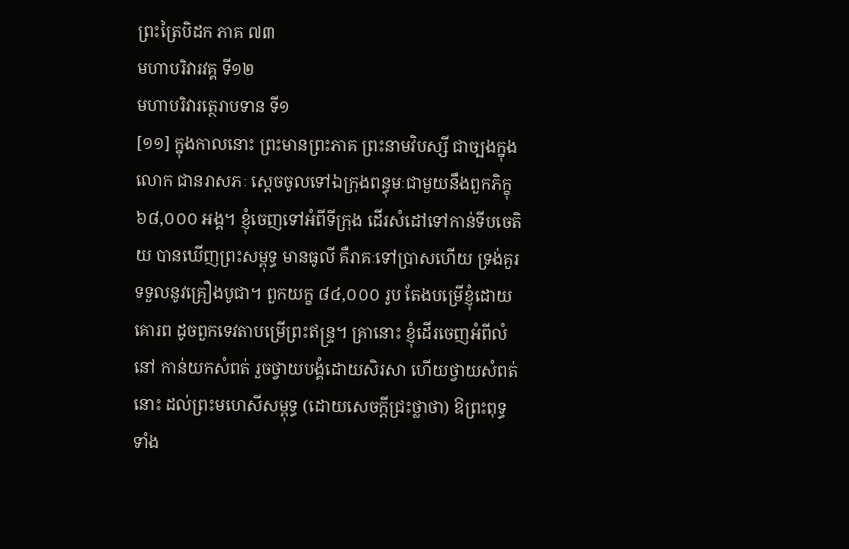ព្រះត្រៃបិដក ភាគ ៧៣
មហាបរិវារវគ្គ ទី១២
មហាបរិវារត្ថេរាបទាន ទី១
[១១] ក្នុងកាលនោះ ព្រះមានព្រះភាគ ព្រះនាមវិបស្សី ជាច្បងក្នុងលោក ជានរាសភៈ ស្តេចចូលទៅឯក្រុងពន្ធុមៈជាមួយនឹងពួកភិក្ខុ ៦៨,០០០ អង្គ។ ខ្ញុំចេញទៅអំពីទីក្រុង ដើរសំដៅទៅកាន់ទីបចេតិយ បានឃើញព្រះសម្ពុទ្ធ មានធូលី គឺរាគៈទៅប្រាសហើយ ទ្រង់គួរទទួលនូវគ្រឿងបូជា។ ពួកយក្ខ ៨៤,០០០ រូប តែងបម្រើខ្ញុំដោយគោរព ដូចពួកទេវតាបម្រើព្រះឥន្រ្ទ។ គ្រានោះ ខ្ញុំដើរចេញអំពីលំនៅ កាន់យកសំពត់ រួចថ្វាយបង្គំដោយសិរសា ហើយថ្វាយសំពត់នោះ ដល់ព្រះមហេសីសម្ពុទ្ធ (ដោយសេចក្តីជ្រះថ្លាថា) ឱព្រះពុទ្ធទាំង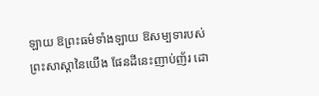ឡាយ ឱព្រះធម៌ទាំងឡាយ ឱសម្បទារបស់ព្រះសាស្តានៃយើង ផែនដីនេះញាប់ញ័រ ដោ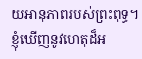យអានុភាពរបស់ព្រះពុទ្ធ។ ខ្ញុំឃើញនូវហេតុដ៏អ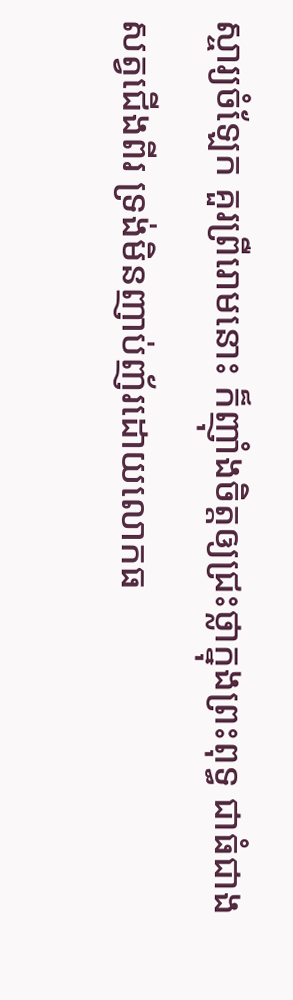ស្ចារ្យចំឡែក គួរព្រឺរោមនោះ ក៏ញ៉ាំងចិត្តឲ្យជ្រះថ្លាក្នុងព្រះពុទ្ធ ជាធំជាងសត្វជើងពីរ ទ្រង់មិនញាប់ញ័រដោយលោកធ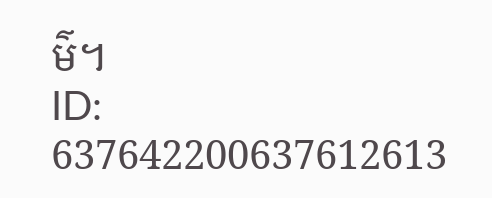ម៌។
ID: 637642200637612613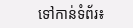ទៅកាន់ទំព័រ៖